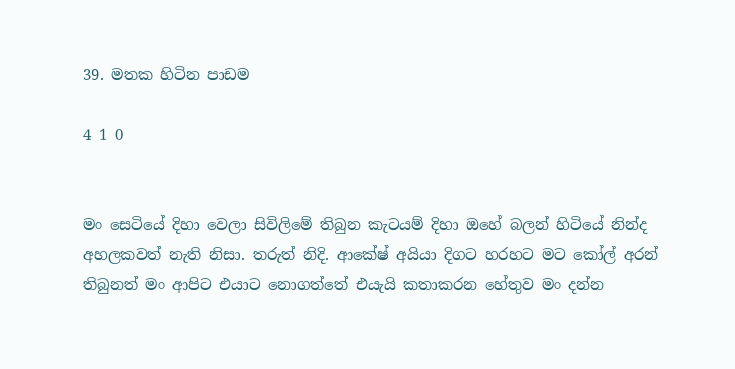39. මතක හිටින පාඩම

4 1 0


මං සෙටියේ දිහා වෙලා සිවිලිමේ තිබුන කැටයම් දිහා ඔහේ බලන් හිටියේ නින්ද අහලකවත් නැති නිසා. තරුත් නිදි. ආකේෂ් අයියා දිගට හරහට මට කෝල් අරන් තිබුනත් මං ආපිට එයාට නොගත්තේ එයැයි කතාකරන හේතුව මං දන්න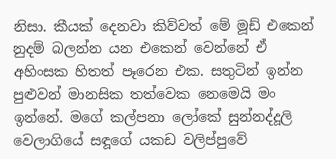නිසා. කීයක් දෙනවා කිව්වත් මේ මූඩ් එකෙන් නුදම් බලන්න යන එකෙන් වෙන්නේ ඒ අහිංසක හිතත් පෑරෙන එක. සතුටින් ඉන්න පුළුවන් මානසික තත්වෙක නෙමෙයි මං ඉන්නේ. මගේ කල්පනා ලෝකේ සුන්නද්දූලි වෙලාගියේ සඳූගේ යකඩ වලිප්පුවේ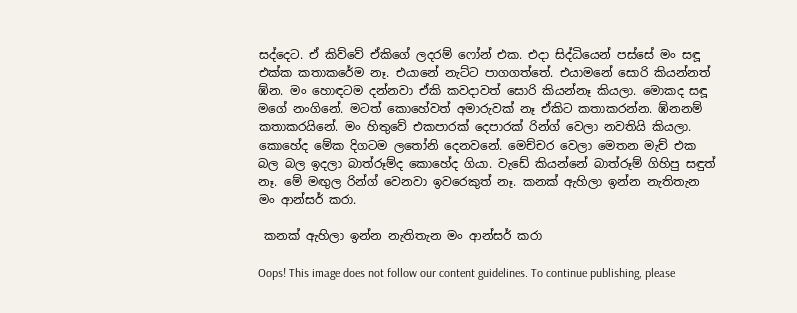සද්දෙට. ඒ කිව්වේ ඒකිගේ ලදරම් ෆෝන් එක. එදා සිද්ධියෙන් පස්සේ මං සඳූ එක්ක කතාකරේම නෑ. එයානේ නැට්ට පාගගත්තේ. එයාමනේ සොරි කියන්නත් ඹ්න. මං හොඳටම දන්නවා ඒකි කවදාවත් සොරි කියන්නෑ කියලා. මොකද සඳූ මගේ නංගිනේ. මටත් කොහේවත් අමාරුවක් නෑ ඒකිට කතාකරන්න. ඹ්නනම් කතාකරයිනේ. මං හිතුවේ එකපාරක් දෙපාරක් රින්ග් වෙලා නවතියි කියලා. කොහේද මේක දිගටම ලතෝනි දෙනවනේ. මෙච්චර වෙලා මෙතන මැච් එක බල බල ඉදලා බාත්රූම්ද කොහේද ගියා. වැඩේ කියන්නේ බාත්රූම් ගිහිපු සඳුත් නෑ. මේ මඟුල රින්ග් වෙනවා ඉවරෙකුත් නෑ. කනක් ඇහිලා ඉන්න නැතිතැන මං ආන්සර් කරා.

 කනක් ඇහිලා ඉන්න නැතිතැන මං ආන්සර් කරා

Oops! This image does not follow our content guidelines. To continue publishing, please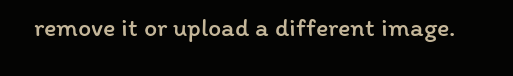remove it or upload a different image.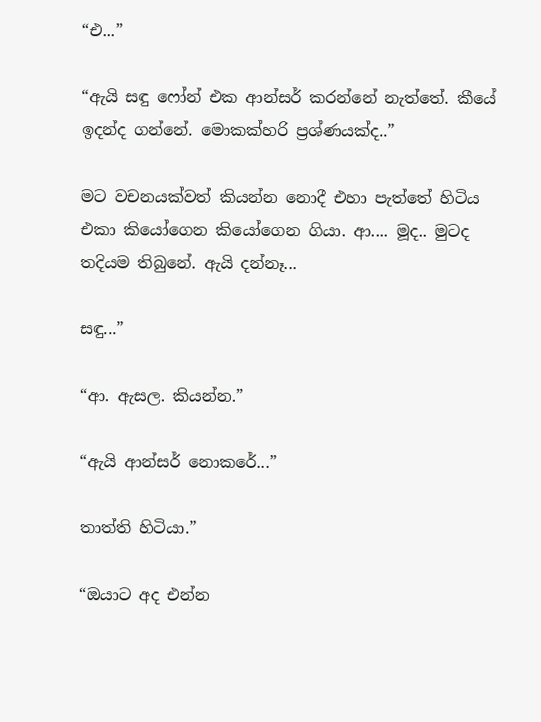“එ...”

“ඇයි සඳු ෆෝන් එක ආන්සර් කරන්නේ නැත්තේ. කීයේ ඉදන්ද ගන්නේ. මොකක්හරි ප්‍රශ්ණයක්ද..”

මට වචනයක්වත් කියන්න නොදී එහා පැත්තේ හිටිය එකා කියෝගෙන කියෝගෙන ගියා. ආ.... මූද.. මුටද තදියම තිබුනේ. ඇයි දන්නෑ...

සඳු...”

“ආ. ඇසල. කියන්න.”

“ඇයි ආන්සර් නොකරේ...”

තාත්ති හිටියා.”

“ඔයාට අද එන්න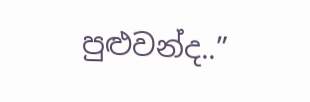පුළුවන්ද..”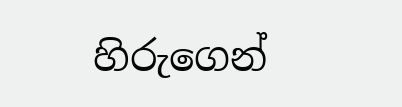හිරුගෙන්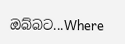ඔබ්බට...Where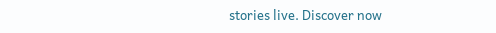stories live. Discover now